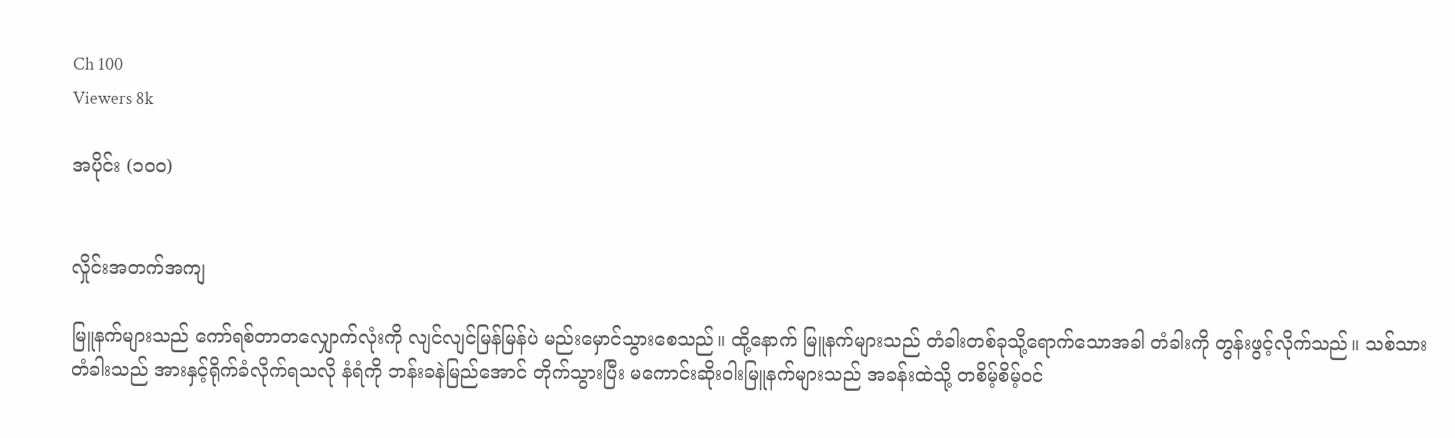Ch 100
Viewers 8k

အပိုင်း (၁၀၀)


လှိုင်းအတက်အကျ

မြူနက်များသည် ကော်ရစ်တာတလျှောက်လုံးကို လျင်လျင်မြန်မြန်ပဲ မည်းမှောင်သွားစေသည်။ ထို့နောက် မြူနက်များသည် တံခါးတစ်ခုသို့ရောက်သောအခါ တံခါးကို တွန်းဖွင့်လိုက်သည်။ သစ်သားတံခါးသည် အားနှင့်ရိုက်ခံလိုက်ရသလို နံရံကို ဘန်းခနဲမြည်အောင် တိုက်သွားပြီး မကောင်းဆိုးဝါးမြူနက်များသည် အခန်းထဲသို့ တစိမ့်စိမ့်ဝင်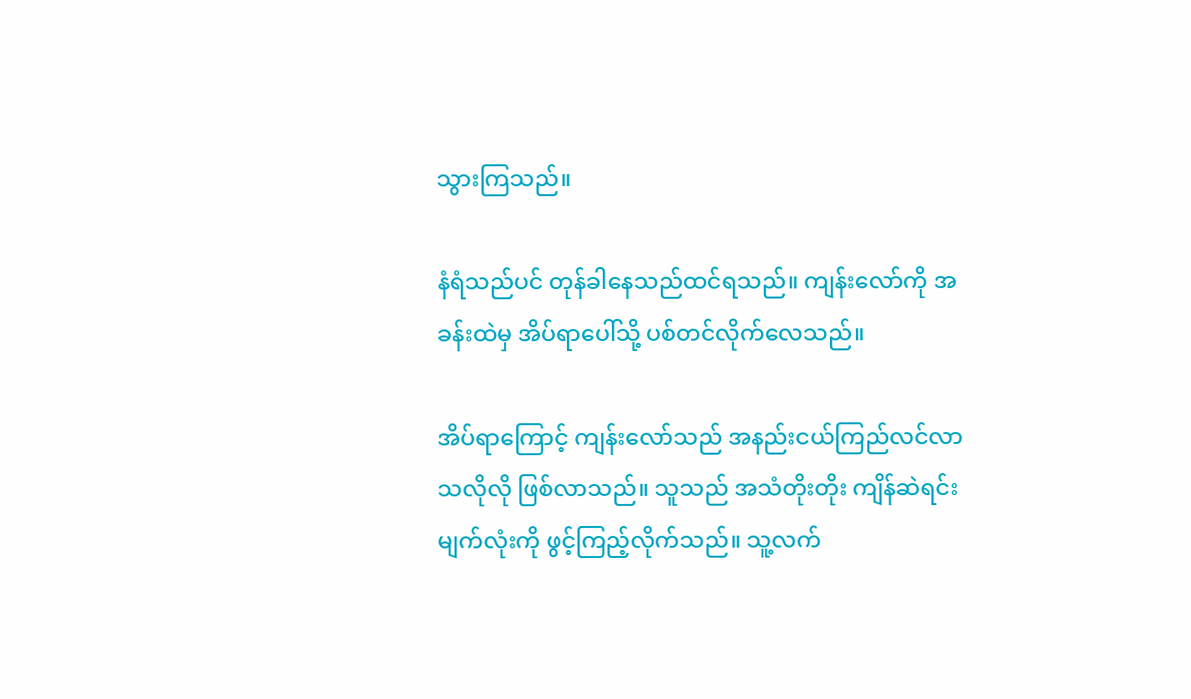သွားကြသည်။

နံရံသည်ပင် တုန်ခါနေသည်ထင်ရသည်။ ကျန်းလော်ကို အခန်းထဲမှ အိပ်ရာပေါ်သို့ ပစ်တင်လိုက်လေသည်။

အိပ်ရာကြောင့် ကျန်းလော်သည် အနည်းငယ်ကြည်လင်လာသလိုလို ဖြစ်လာသည်။ သူသည် အသံတိုးတိုး ကျိန်ဆဲရင်း မျက်လုံးကို ဖွင့်ကြည့်လိုက်သည်။ သူ့လက်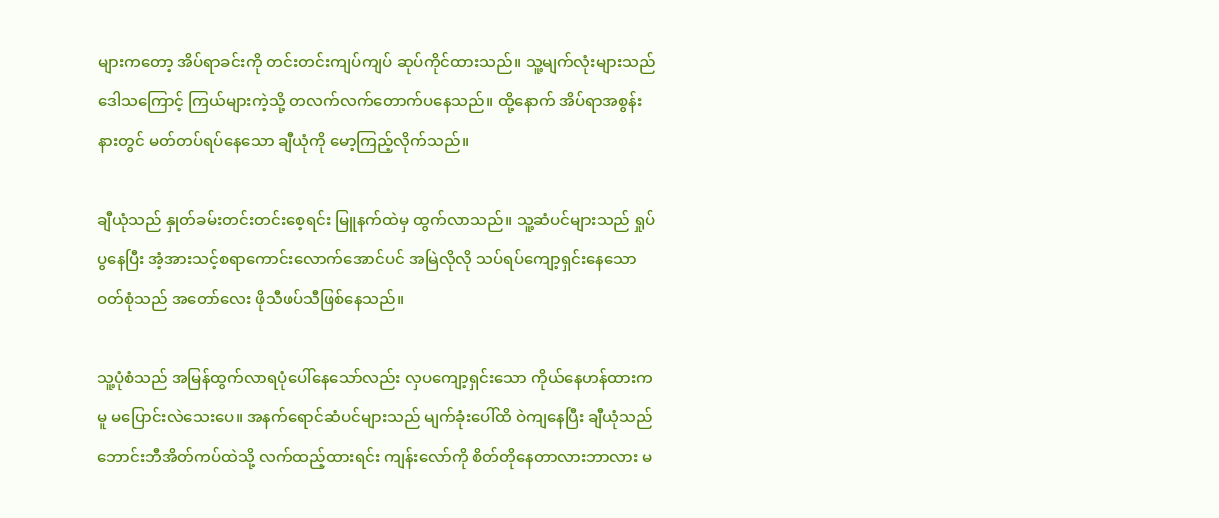များကတော့ အိပ်ရာခင်းကို တင်းတင်းကျပ်ကျပ် ဆုပ်ကိုင်ထားသည်။ သူ့မျက်လုံးများသည် ဒေါသကြောင့် ကြယ်များကဲ့သို့ တလက်လက်တောက်ပနေသည်။ ထို့နောက် အိပ်ရာအစွန်းနားတွင် မတ်တပ်ရပ်နေသော ချီယုံကို မော့ကြည့်လိုက်သည်။

ချီယုံသည် နှုတ်ခမ်းတင်းတင်းစေ့ရင်း မြူနက်ထဲမှ ထွက်လာသည်။ သူ့ဆံပင်များသည် ရှုပ်ပွနေပြီး အံ့အားသင့်စရာကောင်းလောက်အောင်ပင် အမြဲလိုလို သပ်ရပ်ကျော့ရှင်းနေသော ဝတ်စုံသည် အတော်လေး ဖိုသီဖပ်သီဖြစ်နေသည်။

သူ့ပုံစံသည် အမြန်ထွက်လာရပုံပေါ်နေသော်လည်း လှပကျော့ရှင်းသော ကိုယ်နေဟန်ထားကမူ မပြောင်းလဲသေးပေ။ အနက်ရောင်ဆံပင်များသည် မျက်ခုံးပေါ်ထိ ဝဲကျနေပြီး ချီယုံသည် ဘောင်းဘီအိတ်ကပ်ထဲသို့ လက်ထည့်ထားရင်း ကျန်းလော်ကို စိတ်တိုနေတာလားဘာလား မ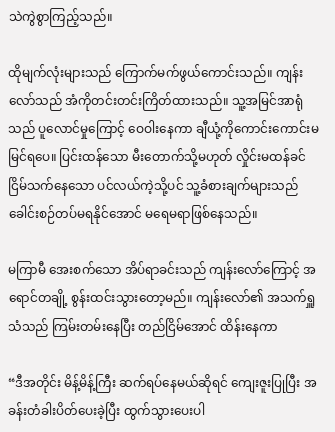သဲကွဲစွာကြည့်သည်။

ထိုမျက်လုံးများသည် ကြောက်မက်ဖွယ်ကောင်းသည်။ ကျန်းလော်သည် အံကိုတင်းတင်းကြိတ်ထားသည်။ သူ့အမြင်အာရုံသည် ပူလောင်မှုကြောင့် ဝေဝါးနေကာ ချီယုံ့ကိုကောင်းကောင်းမမြင်ရပေ။ ပြင်းထန်သော မီးတောက်သို့မဟုတ် လှိုင်းမထန်ခင် ငြိမ်သက်နေသော ပင်လယ်ကဲ့သို့ပင် သူ့ခံစားချက်များသည် ခေါင်းစဉ်တပ်မရနိုင်အောင် မရေမရာဖြစ်နေသည်။

မကြာမီ အေးစက်သော အိပ်ရာခင်းသည် ကျန်းလော်ကြောင့် အရောင်တချို့ စွန်းထင်းသွားတော့မည်။ ကျန်းလော်၏ အသက်ရှူသံသည် ကြမ်းတမ်းနေပြီး တည်ငြိမ်အောင် ထိန်းနေကာ

“ဒီအတိုင်း မိန့်မိန့်ကြီး ဆက်ရပ်နေမယ်ဆိုရင် ကျေးဇူးပြုပြီး အခန်းတံခါးပိတ်ပေးခဲ့ပြီး ထွက်သွားပေးပါ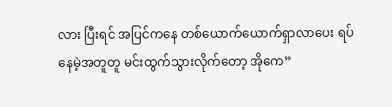လား ပြီးရင် အပြင်ကနေ တစ်ယောက်ယောက်ရှာလာပေး ရပ်နေမဲ့အတူတူ မင်းထွက်သွားလိုက်တော့ အိုကေ”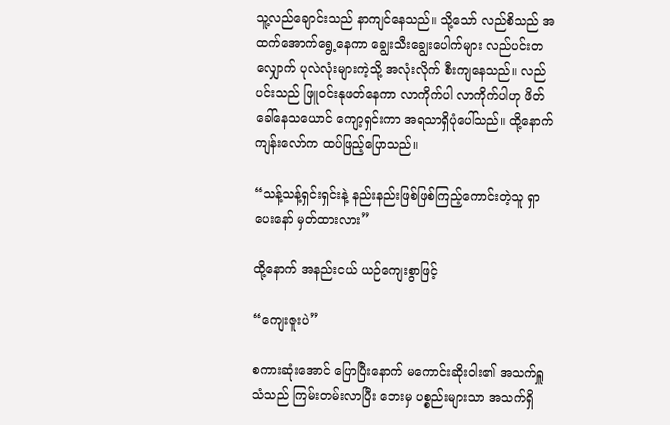သူ့လည်ချောင်းသည် နာကျင်နေသည်။ သို့သော် လည်စိသည် အထက်အောက်ရွေ့နေကာ ချွေးသီးချွေးပေါက်များ လည်ပင်းတလျှောက် ပုလဲလုံးများကဲ့သို့ အလုံးလိုက် စီးကျနေသည်။ လည်ပင်းသည် ဖြူဝင်းနုဖတ်နေကာ လာကိုက်ပါ လာကိုက်ပါဟု ဖိတ်ခေါ်နေသယောင် ကျော့ရှင်းကာ အရသာရှိပုံပေါ်သည်။ ထို့နောက် ကျန်းလော်က ထပ်ဖြည့်ပြောသည်။

“သန့်သန့်ရှင်းရှင်းနဲ့ နည်းနည်းဖြစ်ဖြစ်ကြည့်ကောင်းတဲ့သူ ရှာပေးနော် မှတ်ထားလား”

ထို့နောက် အနည်းငယ် ယဉ်ကျေးစွာဖြင့်

“ကျေးဇူးပဲ”

စကားဆုံးအောင် ပြောပြီးနောက် မကောင်းဆိုးဝါး၏ အသက်ရှူသံသည် ကြမ်းတမ်းလာပြီး ဘေးမှ ပစ္စည်းများသာ အသက်ရှိ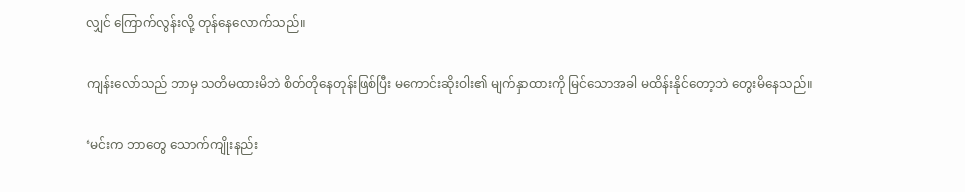လျှင် ကြောက်လွန်းလို့ တုန်နေလောက်သည်။

ကျန်းလော်သည် ဘာမှ သတိမထားမိဘဲ စိတ်တိုနေတုန်းဖြစ်ပြီး မကောင်းဆိုးဝါး၏ မျက်နှာထားကို မြင်သောအခါ မထိန်းနိုင်တော့ဘဲ တွေးမိနေသည်။

‘မင်းက ဘာတွေ သောက်ကျိုးနည်း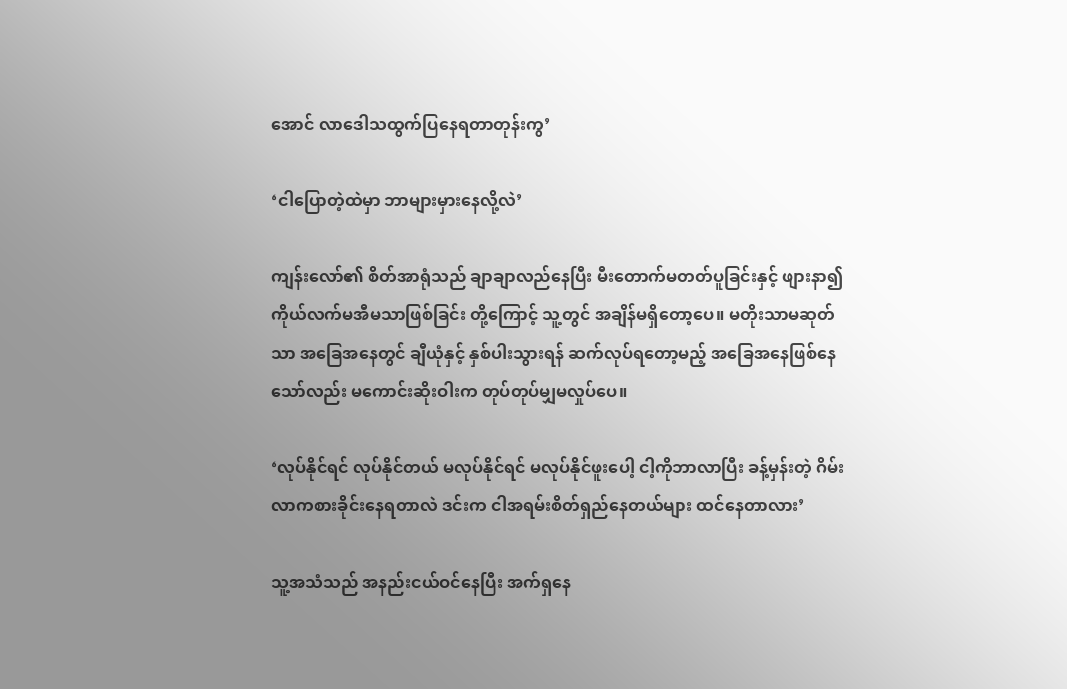အောင် လာဒေါသထွက်ပြနေရတာတုန်းကွ’

‘ငါပြောတဲ့ထဲမှာ ဘာများမှားနေလို့လဲ’

ကျန်းလော်၏ စိတ်အာရုံသည် ချာချာလည်နေပြီး မီးတောက်မတတ်ပူခြင်းနှင့် ဖျားနာ၍ ကိုယ်လက်မအီမသာဖြစ်ခြင်း တို့ကြောင့် သူ့တွင် အချိန်မရှိတော့ပေ။ မတိုးသာမဆုတ်သာ အခြေအနေတွင် ချီယုံနှင့် နှစ်ပါးသွားရန် ဆက်လုပ်ရတော့မည့် အခြေအနေဖြစ်နေသော်လည်း မကောင်းဆိုးဝါးက တုပ်တုပ်မျှမလှုပ်ပေ။

‘လုပ်နိုင်ရင် လုပ်နိုင်တယ် မလုပ်နိုင်ရင် မလုပ်နိုင်ဖူးပေါ့ ငါ့ကိုဘာလာပြီး ခန့်မှန်းတဲ့ ဂိမ်းလာကစားခိုင်းနေရတာလဲ ဒင်းက ငါအရမ်းစိတ်ရှည်နေတယ်များ ထင်နေတာလား’

သူ့အသံသည် အနည်းငယ်ဝင်နေပြီး အက်ရှနေ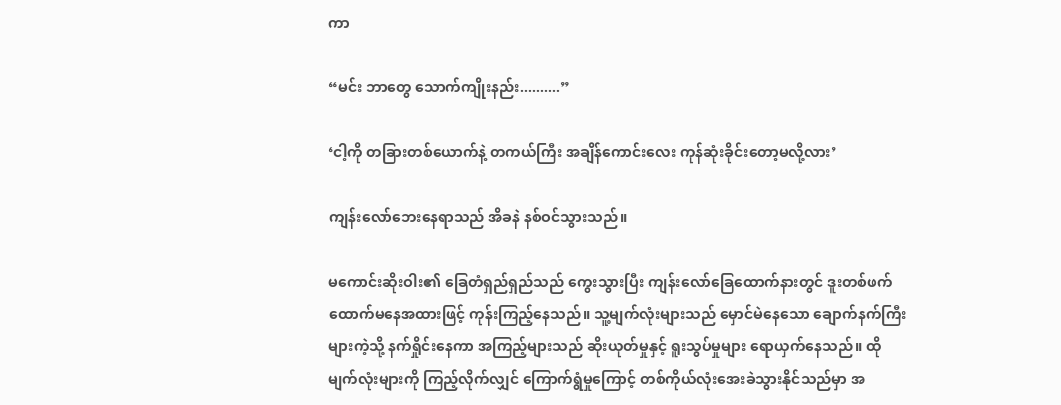ကာ

“မင်း ဘာတွေ သောက်ကျိုးနည်း..........”

‘ငါ့ကို တခြားတစ်ယောက်နဲ့ တကယ်ကြီး အချိန်ကောင်းလေး ကုန်ဆုံးခိုင်းတော့မလို့လား’

ကျန်းလော်ဘေးနေရာသည် အိခနဲ နစ်ဝင်သွားသည်။

မကောင်းဆိုးဝါး၏ ခြေတံရှည်ရှည်သည် ကွေးသွားပြီး ကျန်းလော်ခြေထောက်နားတွင် ဒူးတစ်ဖက်ထောက်မနေအထားဖြင့် ကုန်းကြည့်နေသည်။ သူ့မျက်လုံးများသည် မှောင်မဲနေသော ချောက်နက်ကြီးများကဲ့သို့ နက်ရှိုင်းနေကာ အကြည့်များသည် ဆိုးယုတ်မှုနှင့် ရူးသွပ်မှုများ ရောယှက်နေသည်။ ထိုမျက်လုံးများကို ကြည့်လိုက်လျှင် ကြောက်ရွံမှုကြောင့် တစ်ကိုယ်လုံးအေးခဲသွားနိုင်သည်မှာ အ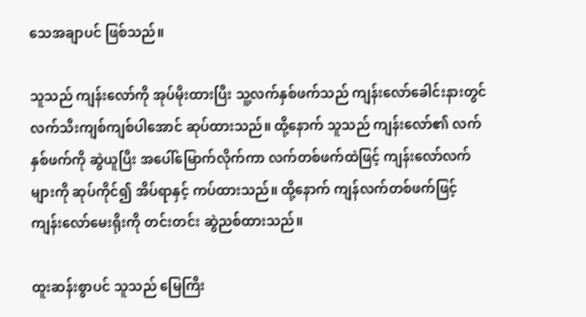သေအချာပင် ဖြစ်သည်။

သူသည် ကျန်းလော်ကို အုပ်မိုးထားပြီး သူ့လက်နှစ်ဖက်သည် ကျန်းလော်ခေါင်းနားတွင် လက်သီးကျစ်ကျစ်ပါအောင် ဆုပ်ထားသည်။ ထို့နောက် သူသည် ကျန်းလော်၏ လက်နှစ်ဖက်ကို ဆွဲယူပြီး အပေါ်မြောက်လိုက်ကာ လက်တစ်ဖက်ထဲဖြင့် ကျန်းလော်လက်များကို ဆုပ်ကိုင်၍ အိပ်ရာနှင့် ကပ်ထားသည်။ ထို့နောက် ကျန်လက်တစ်ဖက်ဖြင့် ကျန်းလော်မေးရိုးကို တင်းတင်း ဆွဲညစ်ထားသည်။

ထူးဆန်းစွာပင် သူသည် မြေကြီး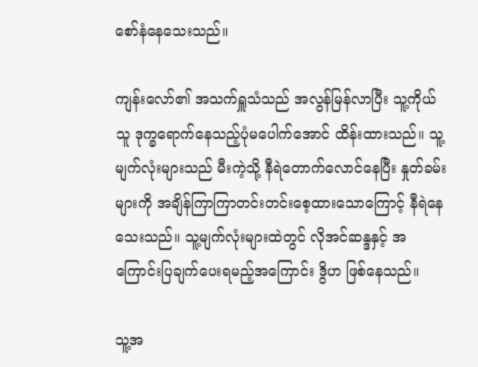စော်နံနေသေးသည်။

ကျန်းလော်၏ အသက်ရှူသံသည် အလွန်မြန်လာပြီး သူ့ကိုယ်သူ ဒုက္ခရောက်နေသည့်ပုံမပေါက်အောင် ထိန်းထားသည်။ သူ့မျက်လုံးများသည် မီးကဲ့သို့ နီရဲတောက်လောင်နေပြီး နှုတ်ခမ်းများကို အချိန်ကြာကြာတင်းတင်းစေ့ထားသောကြောင့် နီရဲနေသေးသည်။ သူ့မျက်လုံးများထဲတွင် လိုအင်ဆန္ဒနှင့် အကြောင်းပြချက်ပေးရမည့်အကြောင်း ဒွိဟ ဖြစ်နေသည်။

သူ့အ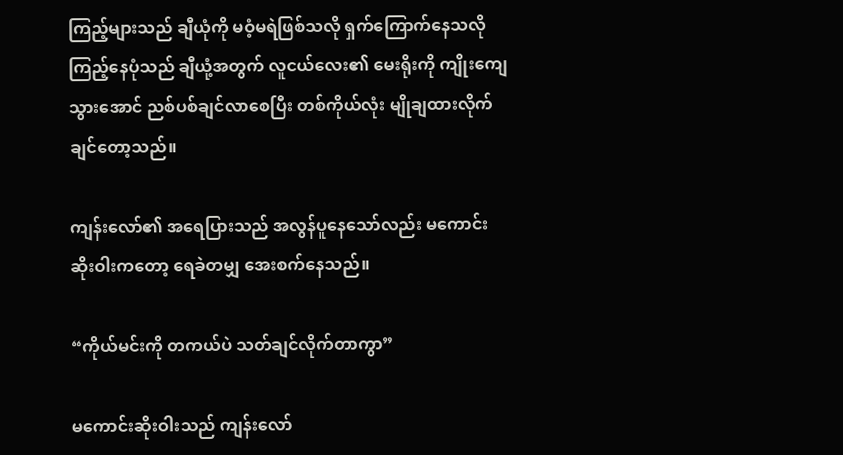ကြည့်များသည် ချီယုံကို မဝံ့မရဲဖြစ်သလို ရှက်ကြောက်နေသလို ကြည့်နေပုံသည် ချီယုံ့အတွက် လူငယ်လေး၏ မေးရိုးကို ကျိုးကျေသွားအောင် ညစ်ပစ်ချင်လာစေပြီး တစ်ကိုယ်လုံး မျိုချထားလိုက်ချင်တော့သည်။

ကျန်းလော်၏ အရေပြားသည် အလွန်ပူနေသော်လည်း မကောင်းဆိုးဝါးကတော့ ရေခဲတမျှ အေးစက်နေသည်။

“ကိုယ်မင်းကို တကယ်ပဲ သတ်ချင်လိုက်တာကွာ”

မကောင်းဆိုးဝါးသည် ကျန်းလော်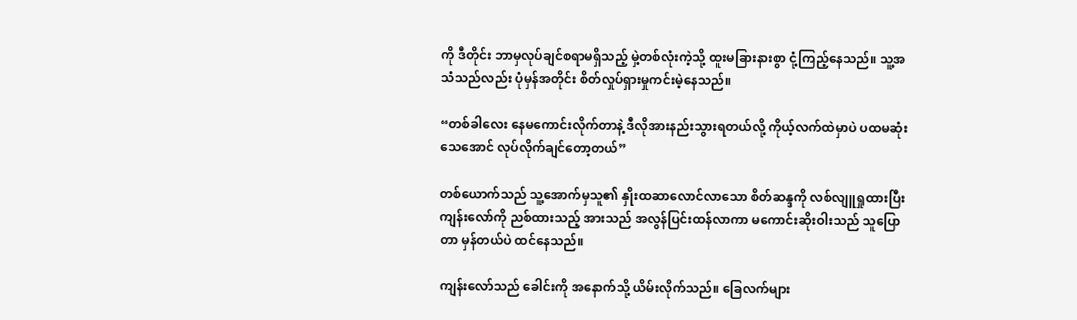ကို ဒီတိုင်း ဘာမှလုပ်ချင်စရာမရှိသည့် မှဲ့တစ်လုံးကဲ့သို့ ထူးမခြားနားစွာ ငုံ့ကြည့်နေသည်။ သူ့အသံသည်လည်း ပုံမှန်အတိုင်း စိတ်လှုပ်ရှားမှုကင်းမဲ့နေသည်။

“တစ်ခါလေး နေမကောင်းလိုက်တာနဲ့ ဒီလိုအားနည်းသွားရတယ်လို့ ကိုယ့်လက်ထဲမှာပဲ ပထမဆုံးသေအောင် လုပ်လိုက်ချင်တော့တယ်”

တစ်ယောက်သည် သူ့အောက်မှသူ၏ နှိုးထဆာလောင်လာသော စိတ်ဆန္ဒကို လစ်လျူရှုထားပြီး ကျန်းလော်ကို ညစ်ထားသည့် အားသည် အလွန်ပြင်းထန်လာကာ မကောင်းဆိုးဝါးသည် သူပြောတာ မှန်တယ်ပဲ ထင်နေသည်။

ကျန်းလော်သည် ခေါင်းကို အနောက်သို့ ယိမ်းလိုက်သည်။ ခြေလက်များ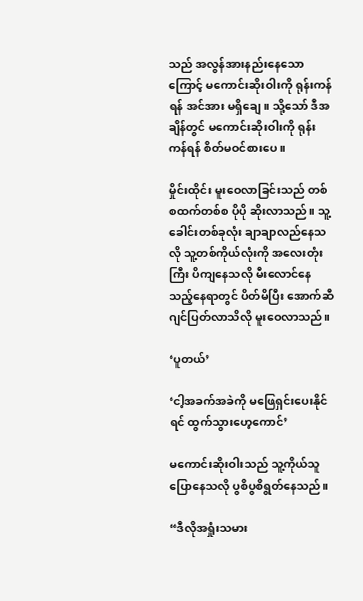သည် အလွန်အားနည်းနေသောကြောင့် မကောင်းဆိုးဝါးကို ရုန်းကန်ရန် အင်အား မရှိချေ။ သို့သော် ဒီအချိန်တွင် မကောင်းဆိုးဝါးကို ရုန်းကန်ရန် စိတ်မဝင်စားပေ။

မှိုင်းထိုင်း မူးဝေလာခြင်းသည် တစ်စထက်တစ်စ ပိုပို ဆိုးလာသည်။ သူ့ခေါင်းတစ်ခုလုံး ချာချာလည်နေသလို သူ့တစ်ကိုယ်လုံးကို အလေးတုံးကြီး ပိကျနေသလို မီးလောင်နေသည့်နေရာတွင် ပိတ်မိပြီး အောက်ဆီဂျင်ပြတ်လာသိလို မူးဝေလာသည်။

‘ပူတယ်’

‘ငါ့အခက်အခဲကို မဖြေရှင်းပေးနိုင်ရင် ထွက်သွားဟေ့ကောင်’

မကောင်းဆိုးဝါးသည် သူ့ကိုယ်သူပြောနေသလို ပွစိပွစိရွတ်နေသည်။

“ဒီလိုအရှုံးသမား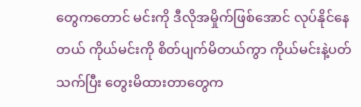တွေကတောင် မင်းကို ဒီလိုအမှိုက်ဖြစ်အောင် လုပ်နိုင်နေတယ် ကိုယ်မင်းကို စိတ်ပျက်မိတယ်ကွာ ကိုယ်မင်းနဲ့ပတ်သက်ပြီး တွေးမိထားတာတွေက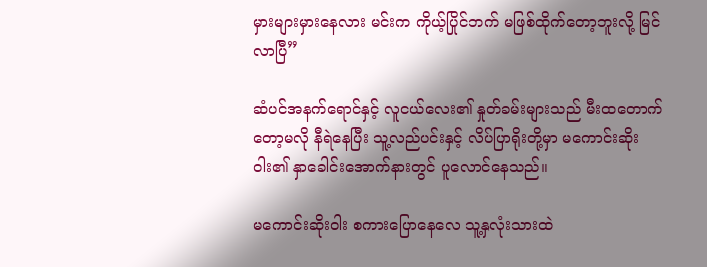မှားများမှားနေလား မင်းက ကိုယ့်ပြိုင်ဘက် မဖြစ်ထိုက်တော့ဘူးလို့ မြင်လာပြီ”

ဆံပင်အနက်ရောင်နှင့် လူငယ်လေး၏ နှုတ်ခမ်းများသည် မီးထတောက်တော့မလို နီရဲနေပြီး သူ့လည်ပင်းနှင့် လိပ်ပြာရိုးတို့မှာ မကောင်းဆိုးဝါး၏ နှာခေါင်းအောက်နားတွင် ပူလောင်နေသည်။

မကောင်းဆိုးဝါး စကားပြောနေလေ သူ့နှလုံးသားထဲ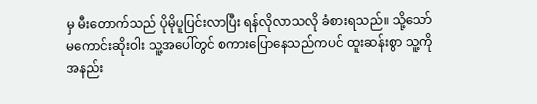မှ မီးတောက်သည် ပိုမိုပူပြင်းလာပြီး ရန်လိုလာသလို ခံစားရသည်။ သို့သော် မကောင်းဆိုးဝါး သူ့အပေါ်တွင် စကားပြောနေသည်ကပင် ထူးဆန်းစွာ သူ့ကို အနည်း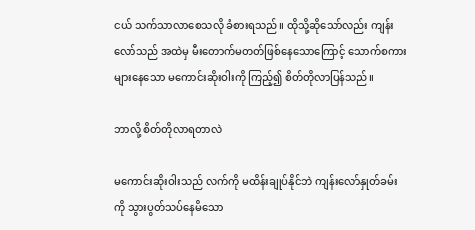ငယ် သက်သာလာစေသလို ခံစားရသည်။ ထိုသို့ဆိုသော်လည်း ကျန်းလော်သည် အထဲမှ မီးတောက်မတတ်ဖြစ်နေသောကြောင့် သောက်စကားများနေသော မကောင်းဆိုးဝါးကို ကြည့်၍ စိတ်တိုလာပြန်သည်။

ဘာလို့ စိတ်တိုလာရတာလဲ

မကောင်းဆိုးဝါးသည် လက်ကို မထိန်းချုပ်နိုင်ဘဲ ကျန်းလော်နှုတ်ခမ်းကို သွားပွတ်သပ်နေမိသော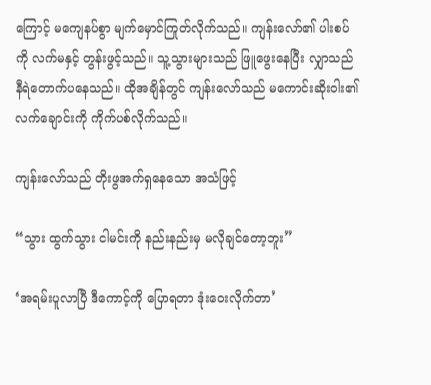ကြောင့် မကျေနပ်စွာ မျက်မှောင်ကြုတ်လိုက်သည်။ ကျန်းလော်၏ ပါးစပ်ကို လက်မနှင့် တွန်းဖွင့်သည်။ သူ့သွားများသည် ဖြူဖွေးနေပြီး လျှာသည် နီရဲတောက်ပနေသည်။ ထိုအချိန်တွင် ကျန်းလော်သည် မကောင်းဆိုးဝါး၏ လက်ချောင်းကို ကိုက်ပစ်လိုက်သည်။

ကျန်းလော်သည် တိုးဖွအက်ရှနေသော အသံဖြင့်

“သွား ထွက်သွား ငါမင်းကို နည်းနည်းမှ မလိုချင်တော့ဘူး”

‘အရမ်းပူလာပြီ ဒီကောင့်ကို ပြောရတာ ဒုံးဝေးလိုက်တာ’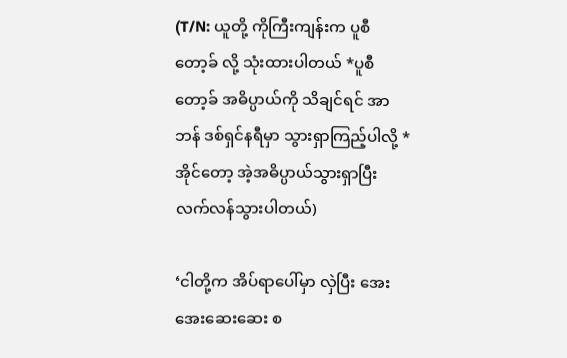(T/N: ယူတို့ ကိုကြီးကျန်းက ပူစီတော့ခ် လို့ သုံးထားပါတယ် *ပူစီတော့ခ် အဓိပ္ပာယ်ကို သိချင်ရင် အာဘန် ဒစ်ရှင်နရီမှာ သွားရှာကြည့်ပါလို့ * အိုင်တော့ အဲ့အဓိပ္ပာယ်သွားရှာပြီး လက်လန်သွားပါတယ်)

‘ငါတို့က အိပ်ရာပေါ်မှာ လှဲပြီး အေးအေးဆေးဆေး စ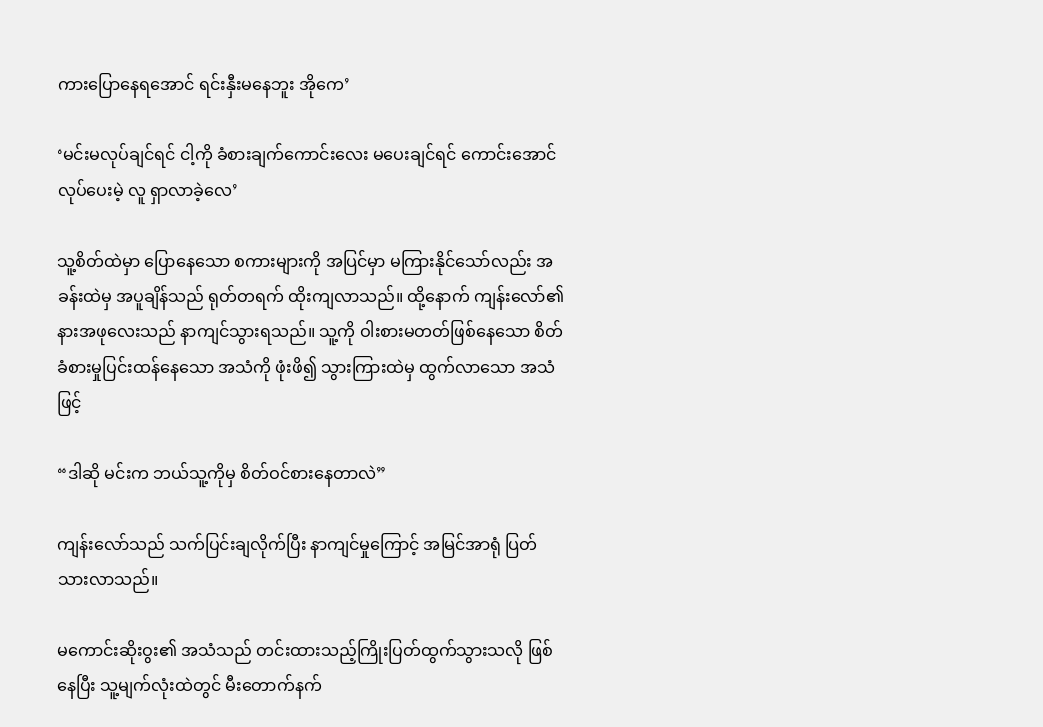ကားပြောနေရအောင် ရင်းနှီးမနေဘူး အိုကေ’

‘မင်းမလုပ်ချင်ရင် ငါ့ကို ခံစားချက်ကောင်းလေး မပေးချင်ရင် ကောင်းအောင်လုပ်ပေးမဲ့ လူ ရှာလာခဲ့လေ’

သူ့စိတ်ထဲမှာ ပြောနေသော စကားများကို အပြင်မှာ မကြားနိုင်သော်လည်း အခန်းထဲမှ အပူချိန်သည် ရုတ်တရက် ထိုးကျလာသည်။ ထို့နောက် ကျန်းလော်၏ နားအဖုလေးသည် နာကျင်သွားရသည်။ သူ့ကို ဝါးစားမတတ်ဖြစ်နေသော စိတ်ခံစားမှုပြင်းထန်နေသော အသံကို ဖုံးဖိ၍ သွားကြားထဲမှ ထွက်လာသော အသံဖြင့်

“ဒါဆို မင်းက ဘယ်သူ့ကိုမှ စိတ်ဝင်စားနေတာလဲ”

ကျန်းလော်သည် သက်ပြင်းချလိုက်ပြီး နာကျင်မှုကြောင့် အမြင်အာရုံ ပြတ်သားလာသည်။

မကောင်းဆိုးဝွး၏ အသံသည် တင်းထားသည့်ကြိုးပြတ်ထွက်သွားသလို ဖြစ်နေပြီး သူ့မျက်လုံးထဲတွင် မီးတောက်နက်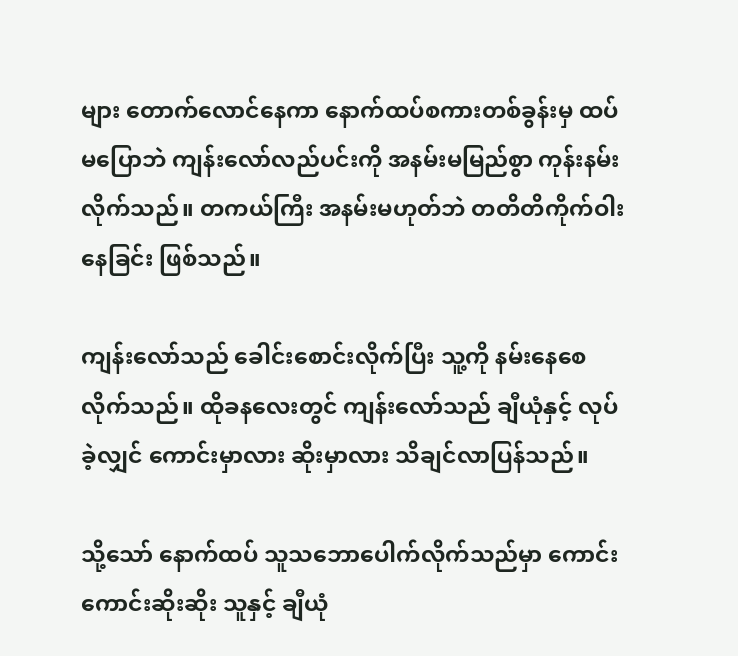များ တောက်လောင်နေကာ နောက်ထပ်စကားတစ်ခွန်းမှ ထပ်မပြောဘဲ ကျန်းလော်လည်ပင်းကို အနမ်းမမြည်စွာ ကုန်းနမ်းလိုက်သည်။ တကယ်ကြီး အနမ်းမဟုတ်ဘဲ တတိတိကိုက်ဝါးနေခြင်း ဖြစ်သည်။

ကျန်းလော်သည် ခေါင်းစောင်းလိုက်ပြီး သူ့ကို နမ်းနေစေလိုက်သည်။ ထိုခနလေးတွင် ကျန်းလော်သည် ချီယုံနှင့် လုပ်ခဲ့လျှင် ကောင်းမှာလား ဆိုးမှာလား သိချင်လာပြန်သည်။

သို့သော် နောက်ထပ် သူသဘောပေါက်လိုက်သည်မှာ ကောင်းကောင်းဆိုးဆိုး သူနှင့် ချီယုံ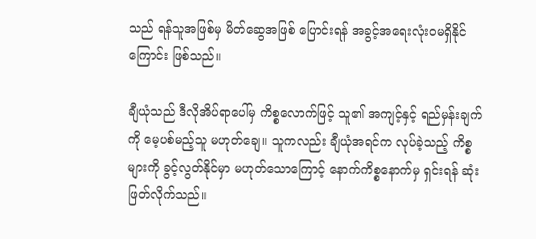သည် ရန်သူအဖြစ်မှ မိတ်ဆွေအဖြစ် ပြောင်းရန် အခွင့်အရေးလုံးဝမရှိနိုင်ကြောင်း ဖြစ်သည်။

ချီယုံသည် ဒီလိုအိပ်ရာပေါ်မှ ကိစ္စလောက်ဖြင့် သူ၏ အကျင့်နှင့် ရည်မှန်းချက်ကို မေ့ပစ်မည့်သူ မဟုတ်ချေ။ သူကလည်း ချီယုံအရင်က လုပ်ခဲ့သည့် ကိစ္စများကို ခွင့်လွတ်နိုင်မှာ မဟုတ်သောကြောင့် နောက်ကိစ္စနောက်မှ ရှင်းရန် ဆုံးဖြတ်လိုက်သည်။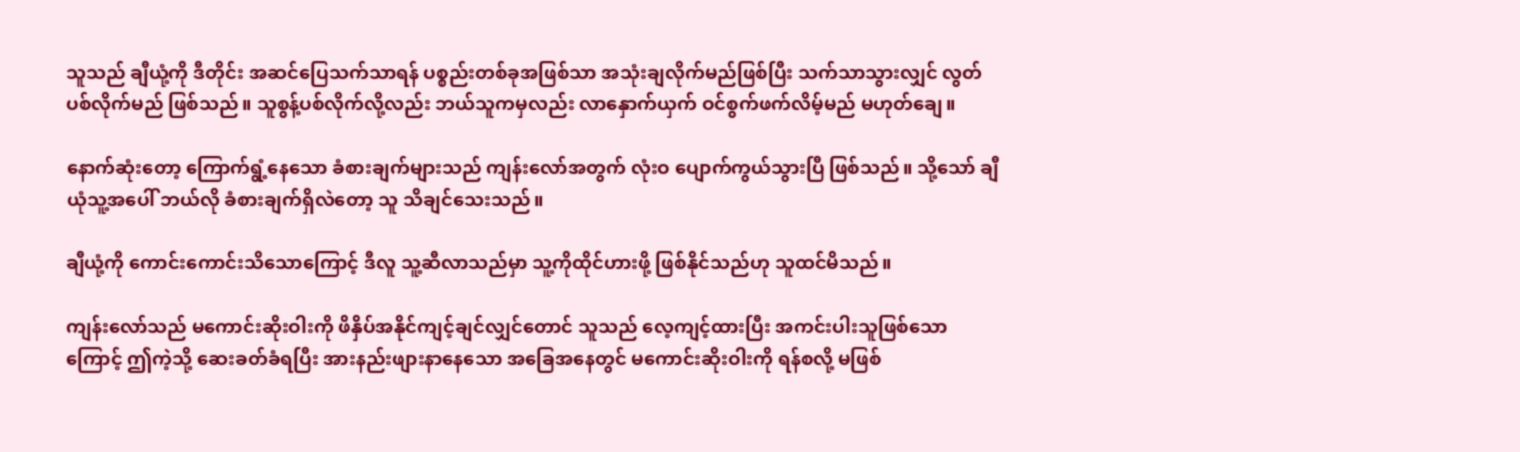သူသည် ချီယုံ့ကို ဒီတိုင်း အဆင်ပြေသက်သာရန် ပစ္စည်းတစ်ခုအဖြစ်သာ အသုံးချလိုက်မည်ဖြစ်ပြီး သက်သာသွားလျှင် လွတ်ပစ်လိုက်မည် ဖြစ်သည်။ သူစွန့်ပစ်လိုက်လို့လည်း ဘယ်သူကမှလည်း လာနှောက်ယှက် ဝင်စွက်ဖက်လိမ့်မည် မဟုတ်ချေ။

နောက်ဆုံးတော့ ကြောက်ရွံ့နေသော ခံစားချက်များသည် ကျန်းလော်အတွက် လုံးဝ ပျောက်ကွယ်သွားပြီ ဖြစ်သည်။ သို့သော် ချီယုံသူ့အပေါ် ဘယ်လို ခံစားချက်ရှိလဲတော့ သူ သိချင်သေးသည်။

ချီယုံ့ကို ကောင်းကောင်းသိသောကြောင့် ဒီလူ သူ့ဆီလာသည်မှာ သူ့ကိုထိုင်ဟားဖို့ ဖြစ်နိုင်သည်ဟု သူထင်မိသည်။

ကျန်းလော်သည် မကောင်းဆိုးဝါးကို ဖိနှိပ်အနိုင်ကျင့်ချင်လျှင်တောင် သူသည် လေ့ကျင့်ထားပြီး အကင်းပါးသူဖြစ်သောကြောင့် ဤကဲ့သို့ ဆေးခတ်ခံရပြီး အားနည်းဖျားနာနေသော အခြေအနေတွင် မကောင်းဆိုးဝါးကို ရန်စလို့ မဖြစ်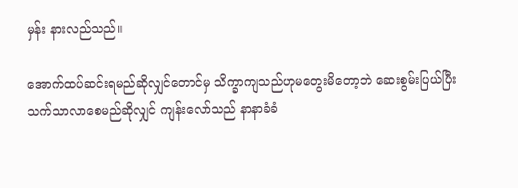မှန်း နားလည်သည်။

အောက်ထပ်ဆင်းရမည်ဆိုလျှင်တောင်မှ သိက္ခာကျသည်ဟုမတွေးမိတော့ဘဲ ဆေးစွမ်းပြယ်ပြီး သက်သာလာစေမည်ဆိုလျှင် ကျန်းလော်သည် နာနာခံခံ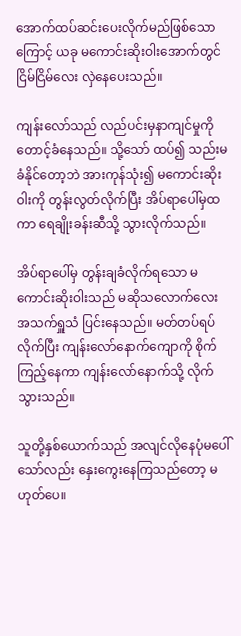အောက်ထပ်ဆင်းပေးလိုက်မည်ဖြစ်သောကြောင့် ယခု မကောင်းဆိုးဝါးအောက်တွင် ငြိမ်ငြိမ်လေး လှဲနေပေးသည်။

ကျန်းလော်သည် လည်ပင်းမှနာကျင်မှုကို တောင့်ခံနေသည်။ သို့သော် ထပ်၍ သည်းမခံနိုင်တော့ဘဲ အားကုန်သုံး၍ မကောင်းဆိုးဝါးကို တွန်းလွတ်လိုက်ပြီး အိပ်ရာပေါ်မှထကာ ရေချိုးခန်းဆီသို့ သွားလိုက်သည်။

အိပ်ရာပေါ်မှ တွန်းချခံလိုက်ရသော မကောင်းဆိုးဝါးသည် မဆိုသလောက်လေး အသက်ရှူသံ ပြင်းနေသည်။ မတ်တပ်ရပ်လိုက်ပြီး ကျန်းလော်နောက်ကျောကို စိုက်ကြည့်နေကာ ကျန်းလော်နောက်သို့ လိုက်သွားသည်။

သူတို့နှစ်ယောက်သည် အလျင်လိုနေပုံမပေါ်သော်လည်း နှေးကွေးနေကြသည်တော့ မဟုတ်ပေ။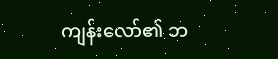ကျန်းလော်၏ ဘ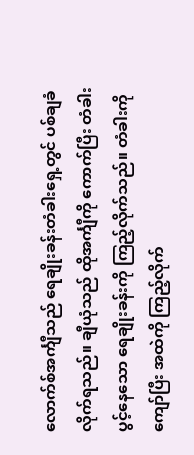လောက်စ်အင်္ကျီသည် ရေချိုးခန်းတံခါးရှေ့တွင် ပစ်ချခံလိုက်ရသည်။ ချီယုံသည် ထိုအင်္ကျီကို ကောက်ပြီး တံခါးပွင့်နေသော ရေချိုးခန်းကို ကြည့်လိုက်သည်။ တံခါးကို ကျော်ပြီး အထဲကို ကြည့်လိုက်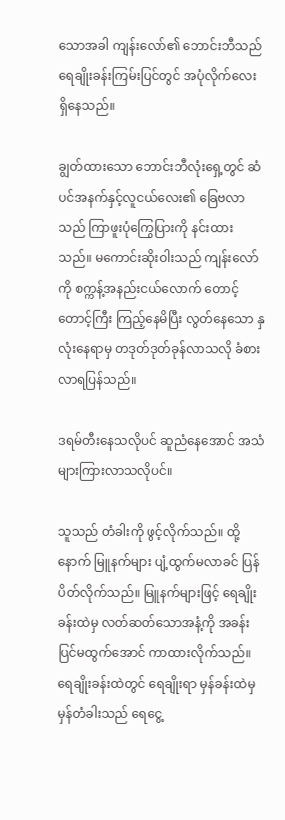သောအခါ ကျန်းလော်၏ ဘောင်းဘီသည် ရေချိုးခန်းကြမ်းပြင်တွင် အပုံလိုက်လေး ရှိနေသည်။

ချွတ်ထားသော ဘောင်းဘီလုံးရှေ့တွင် ဆံပင်အနက်နှင့်လူငယ်လေး၏ ခြေဗလာသည် ကြာဖူးပုံကြွေပြားကို နင်းထားသည်။ မကောင်းဆိုးဝါးသည် ကျန်းလော်ကို စက္ကန့်အနည်းငယ်လောက် တောင့်တောင့်ကြီး ကြည့်နေမိပြီး လွတ်နေသော နှလုံးနေရာမှ တဒုတ်ဒုတ်ခုန်လာသလို ခံစားလာရပြန်သည်။

ဒရမ်တီးနေသလိုပင် ဆူညံနေအောင် အသံများကြားလာသလိုပင်။

သူသည် တံခါးကို ဖွင့်လိုက်သည်။ ထို့နောက် မြူနက်များ ပျံ့ထွက်မလာခင် ပြန်ပိတ်လိုက်သည်။ မြူနက်များဖြင့် ရေချိုးခန်းထဲမှ လတ်ဆတ်သောအနံ့ကို အခန်းပြင်မထွက်အောင် ကာထားလိုက်သည်။ ရေချိုးခန်းထဲတွင် ရေချိုးရာ မှန်ခန်းထဲမှ မှန်တံခါးသည် ရေငွေ့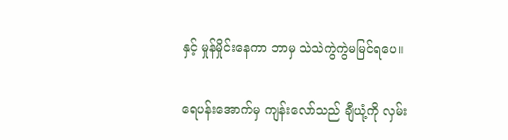နှင့် မှုန်မှိုင်းနေကာ ဘာမှ သဲသဲကွဲကွဲမမြင်ရပေ။

ရေပန်းအောက်မှ ကျန်းလော်သည် ချီယုံ့ကို လှမ်း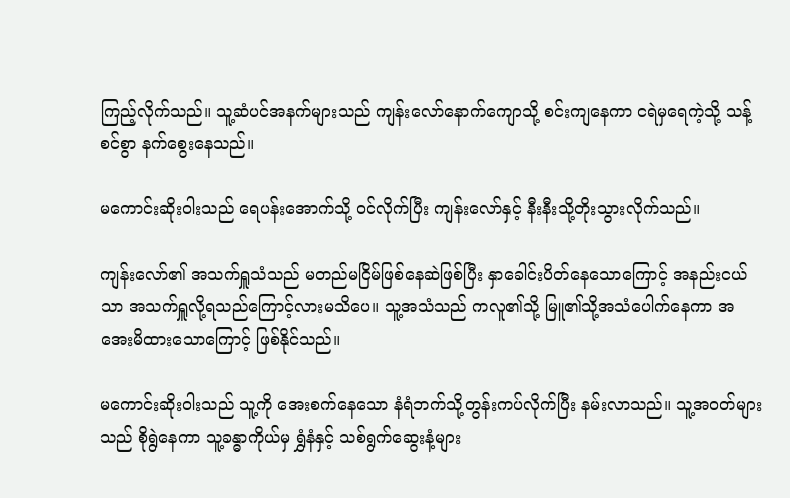ကြည့်လိုက်သည်။ သူ့ဆံပင်အနက်များသည် ကျန်းလော်နောက်ကျောသို့ စင်းကျနေကာ ငရဲမှရေကဲ့သို့ သန့်စင်စွာ နက်စွေးနေသည်။

မကောင်းဆိုးဝါးသည် ရေပန်းအောက်သို့ ဝင်လိုက်ပြီး ကျန်းလော်နှင့် နီးနီးသို့တိုးသွားလိုက်သည်။

ကျန်းလော်၏ အသက်ရှူသံသည် မတည်မငြိမ်ဖြစ်နေဆဲဖြစ်ပြီး နှာခေါင်းပိတ်နေသောကြောင့် အနည်းငယ်သာ အသက်ရှူလို့ရသည်ကြောင့်လားမသိပေ။ သူ့အသံသည် ကလူ၏သို့ မြူ၏သို့အသံပေါက်နေကာ အအေးမိထားသောကြောင့် ဖြစ်နိုင်သည်။

မကောင်းဆိုးဝါးသည် သူ့ကို အေးစက်နေသော နံရံဘက်သို့တွန်းကပ်လိုက်ပြီး နမ်းလာသည်။ သူ့အဝတ်များသည် စိုရွဲနေကာ သူ့ခန္ဓာကိုယ်မှ ရွှံနံနှင့် သစ်ရွက်ဆွေးနံ့များ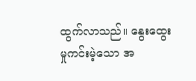ထွက်လာသည်။ နွေးထွေးမှုကင်းမဲ့သော အ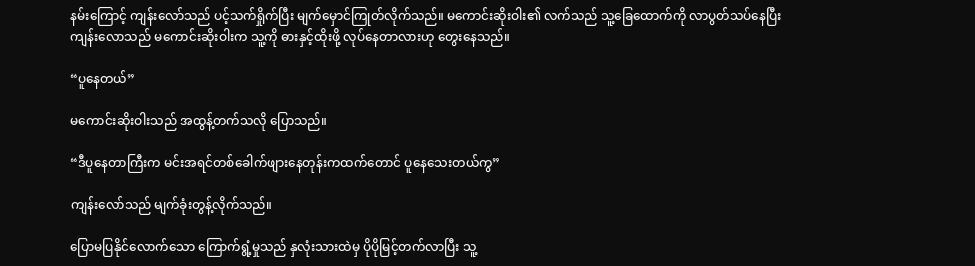နမ်းကြောင့် ကျန်းလော်သည် ပင့်သက်ရှိုက်ပြီး မျက်မှောင်ကြုတ်လိုက်သည်။ မကောင်းဆိုးဝါး၏ လက်သည် သူ့ခြေထောက်ကို လာပွတ်သပ်နေပြီး ကျန်းလောသည် မကောင်းဆိုးဝါးက သူ့ကို ဓားနှင့်ထိုးဖို့ လုပ်နေတာလားဟု တွေးနေသည်။

“ပူနေတယ်”

မကောင်းဆိုးဝါးသည် အထွန့်တက်သလို ပြောသည်။

“ဒီပူနေတာကြီးက မင်းအရင်တစ်ခေါက်ဖျားနေတုန်းကထက်တောင် ပူနေသေးတယ်ကွ”

ကျန်းလော်သည် မျက်ခုံးတွန့်လိုက်သည်။

ပြောမပြနိုင်လောက်သော ကြောက်ရွံ့မှုသည် နှလုံးသားထဲမှ ပိုပိုမြင့်တက်လာပြီး သူ့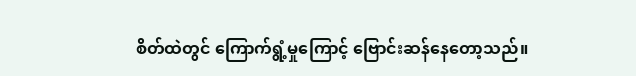စိတ်ထဲတွင် ကြောက်ရွံ့မှုကြောင့် ဗြောင်းဆန်နေတော့သည်။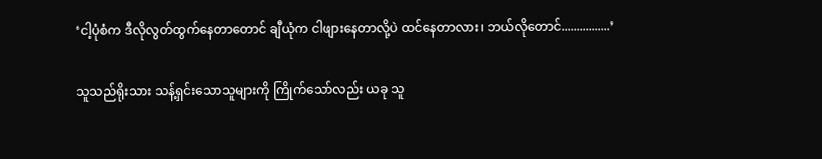‘ငါ့ပုံစံက ဒီလိုလွတ်ထွက်နေတာတောင် ချီယုံက ငါဖျားနေတာလို့ပဲ ထင်နေတာလား၊ ဘယ်လိုတောင်................’

သူသည်ရိုးသား သန့်ရှင်းသောသူများကို ကြိုက်သော်လည်း ယခု သူ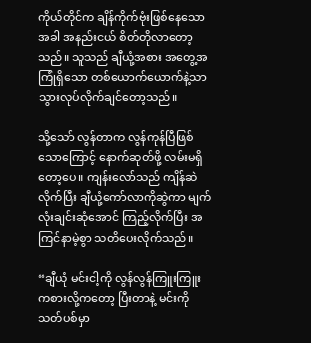ကိုယ်တိုင်က ချိန်ကိုက်ဗုံးဖြစ်နေသောအခါ အနည်းငယ် စိတ်တိုလာတော့သည်။ သူသည် ချီယုံ့အစား အတွေ့အကြုံရှိသော တစ်ယောက်ယောက်နဲ့သာ သွားလုပ်လိုက်ချင်တော့သည်။

သို့သော် လွန်တာက လွန်ကုန်ပြီဖြစ်သောကြောင့် နောက်ဆုတ်ဖို့ လမ်းမရှိတော့ပေ။ ကျန်းလော်သည် ကျိန်ဆဲလိုက်ပြီး ချီယုံ့ကော်လာကိုဆွဲကာ မျက်လုံးချင်းဆုံအောင် ကြည့်လိုက်ပြီး အကြင်နာမဲ့စွာ သတိပေးလိုက်သည်။

“ချီယုံ မင်းငါ့ကို လွန်လွန်ကြူးကြူး ကစားလို့ကတော့ ပြီးတာနဲ့ မင်းကို သတ်ပစ်မှာ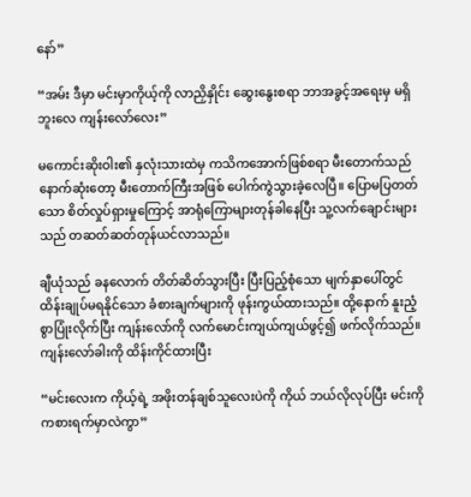နော်”

“အမ်း ဒီမှာ မင်းမှာကိုယ့်ကို လာညှိနှိုင်း ဆွေးနွေးစရာ ဘာအခွင့်အရေးမှ မရှိဘူးလေ ကျန်းလော်လေး”

မကောင်းဆိုးဝါး၏ နှလုံးသားထဲမှ ကသိကအောက်ဖြစ်စရာ မီးတောက်သည် နောက်ဆုံးတော့ မီးတောက်ကြီးအဖြစ် ပေါက်ကွဲသွားခဲ့လေပြီ။ ပြောမပြတတ်သော စိတ်လှုပ်ရှားမှုကြောင့် အာရုံကြောများတုန်ခါနေပြီး သူ့လက်ချောင်းများသည် တဆတ်ဆတ်တုန်ယင်လာသည်။

ချီယုံသည် ခနလောက် တိတ်ဆိတ်သွားပြီး ပြီးပြည့်စုံသော မျက်နှာပေါ်တွင် ထိန်းချုပ်မရနိုင်သော ခံစားချက်များကို ဖုန်းကွယ်ထားသည်။ ထို့နောက် နူးညံ့စွာပြုံးလိုက်ပြီး ကျန်းလော်ကို လက်မောင်းကျယ်ကျယ်ဖွင့်၍ ဖက်လိုက်သည်။ ကျန်းလော်ခါးကို ထိန်းကိုင်ထားပြီး

“မင်းလေးက ကိုယ့်ရဲ့ အဖိုးတန်ချစ်သူလေးပဲကို ကိုယ် ဘယ်လိုလုပ်ပြီး မင်းကို ကစားရက်မှာလဲကွာ”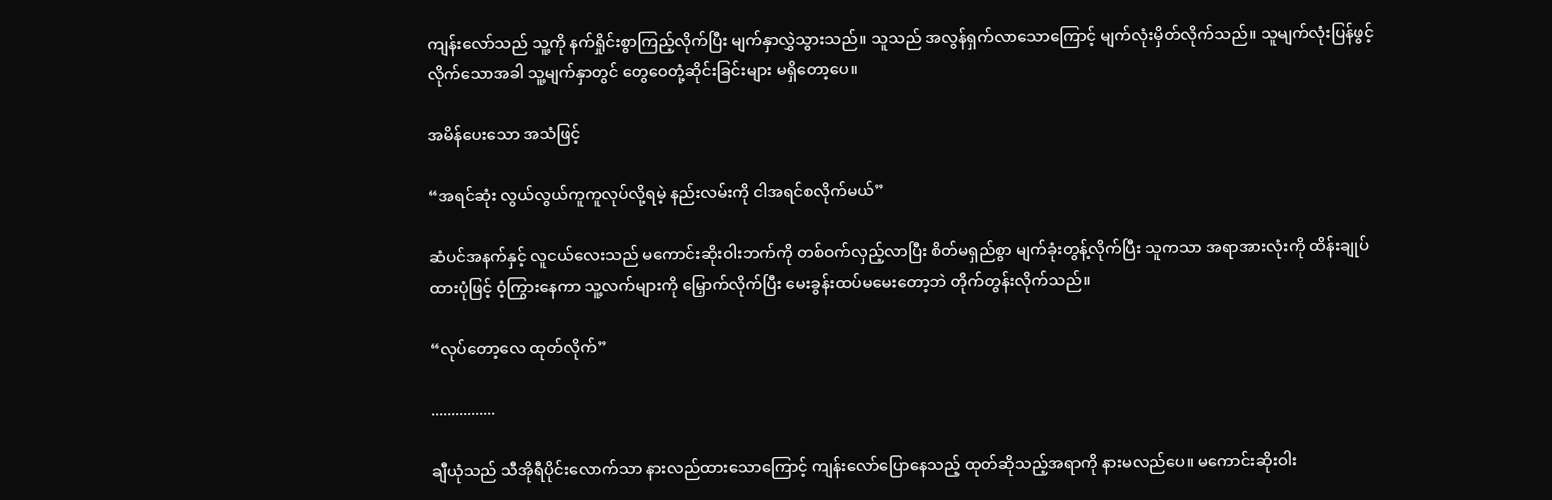ကျန်းလော်သည် သူ့ကို နက်ရှိုင်းစွာကြည့်လိုက်ပြီး မျက်နှာလွှဲသွားသည်။ သူသည် အလွန်ရှက်လာသောကြောင့် မျက်လုံးမှိတ်လိုက်သည်။ သူမျက်လုံးပြန်ဖွင့်လိုက်သောအခါ သူ့မျက်နှာတွင် တွေဝေတုံ့ဆိုင်းခြင်းများ မရှိတော့ပေ။

အမိန်ပေးသော အသံဖြင့်

“အရင်ဆုံး လွယ်လွယ်ကူကူလုပ်လို့ရမဲ့ နည်းလမ်းကို ငါအရင်စလိုက်မယ်”

ဆံပင်အနက်နှင့် လူငယ်လေးသည် မကောင်းဆိုးဝါးဘက်ကို တစ်ဝက်လှည့်လာပြီး စိတ်မရှည်စွာ မျက်ခုံးတွန့်လိုက်ပြီး သူကသာ အရာအားလုံးကို ထိန်းချုပ်ထားပုံဖြင့် ဝံ့ကြွားနေကာ သူ့လက်များကို မြှောက်လိုက်ပြီး မေးခွန်းထပ်မမေးတော့ဘဲ တိုက်တွန်းလိုက်သည်။

“လုပ်တော့လေ ထုတ်လိုက်”

................

ချီယုံသည် သီအိုရီပိုင်းလောက်သာ နားလည်ထားသောကြောင့် ကျန်းလော်ပြောနေသည့် ထုတ်ဆိုသည့်အရာကို နားမလည်ပေ။ မကောင်းဆိုးဝါး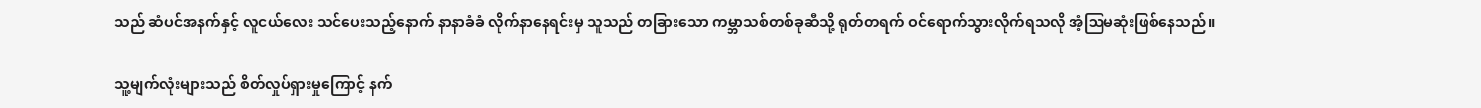သည် ဆံပင်အနက်နှင့် လူငယ်လေး သင်ပေးသည့်နောက် နာနာခံခံ လိုက်နာနေရင်းမှ သူသည် တခြားသော ကမ္ဘာသစ်တစ်ခုဆီသို့ ရုတ်တရက် ဝင်ရောက်သွားလိုက်ရသလို အံ့ဩမဆုံးဖြစ်နေသည်။

သူ့မျက်လုံးများသည် စိတ်လှုပ်ရှားမှုကြောင့် နက်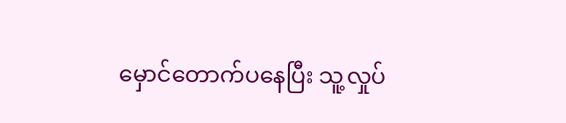မှောင်တောက်ပနေပြီး သူ့လှုပ်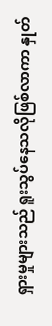ရှားမှုများသည် ရူးသွပ်နေသလိုဖြစ်လာကာ နှုတ်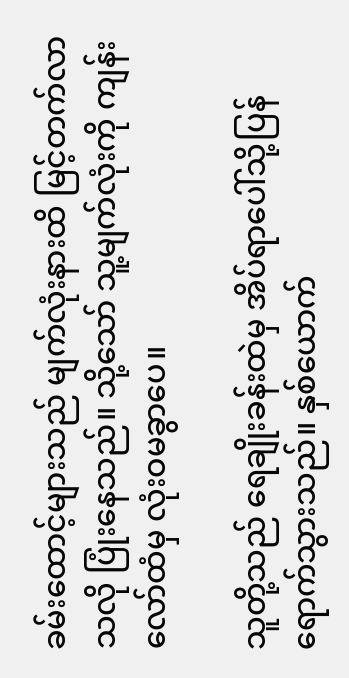ခမ်းထောင့်များသည် မျက်လုံးနားထိ မြင့်တက်လာသလို ပြုံးနေသည်။ သို့သော် သူ့မျက်လုံးကို ကျန်းလော်ထံမှ လုံးဝမခွာပေ။

သူတို့သည် ရေချိုးခန်းထဲမှ အိပ်ရာပေါ်သို့ပြန်ရောက်သွားသည်။ နှစ်ယောက်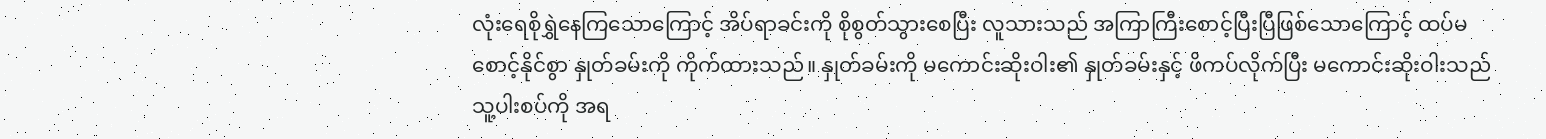လုံးရေစိုရွှဲနေကြသောကြောင့် အိပ်ရာခင်းကို စိုစွတ်သွားစေပြီး လူသားသည် အကြာကြီးစောင့်ပြီးပြီဖြစ်သောကြောင့် ထပ်မစောင့်နိုင်စွာ နှုတ်ခမ်းကို ကိုက်ထားသည်။ နှုတ်ခမ်းကို မကောင်းဆိုးဝါး၏ နှုတ်ခမ်းနှင့် ဖိကပ်လိုက်ပြီး မကောင်းဆိုးဝါးသည် သူ့ပါးစပ်ကို အရ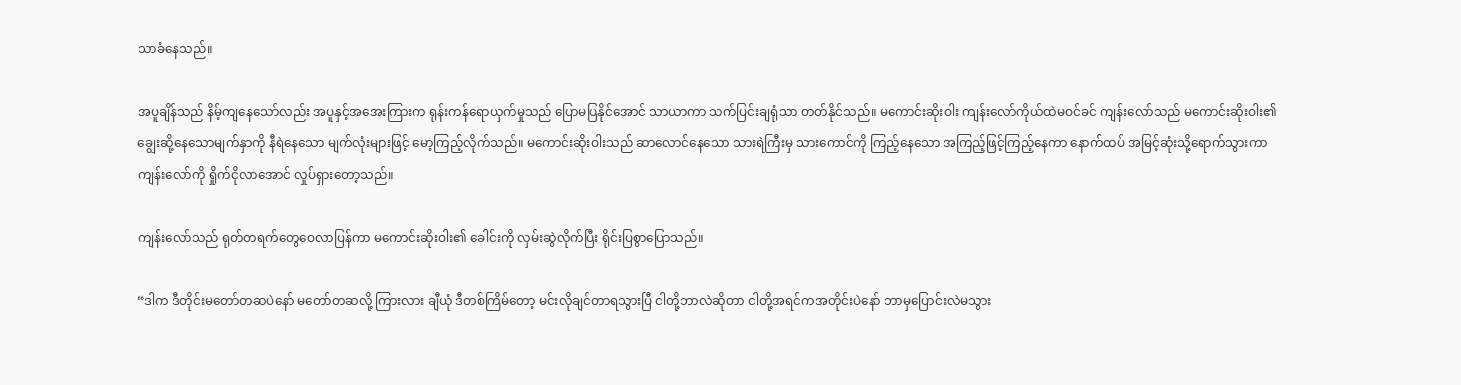သာခံနေသည်။

အပူချိန်သည် နိမ့်ကျနေသော်လည်း အပူနှင့်အအေးကြားက ရုန်းကန်ရောယှက်မှုသည် ပြောမပြနိုင်အောင် သာယာကာ သက်ပြင်းချရုံသာ တတ်နိုင်သည်။ မကောင်းဆိုးဝါး ကျန်းလော်ကိုယ်ထဲမဝင်ခင် ကျန်းလော်သည် မကောင်းဆိုးဝါး၏ ချွေးဆို့နေသောမျက်နှာကို နီရဲနေသော မျက်လုံးများဖြင့် မော့ကြည့်လိုက်သည်။ မကောင်းဆိုးဝါးသည် ဆာလောင်နေသော သားရဲကြီးမှ သားကောင်ကို ကြည့်နေသော အကြည့်ဖြင့်ကြည့်နေကာ နောက်ထပ် အမြင့်ဆုံးသို့ရောက်သွားကာ ကျန်းလော်ကို ရှိုက်ငိုလာအောင် လှုပ်ရှားတော့သည်။

ကျန်းလော်သည် ရုတ်တရက်တွေဝေလာပြန်ကာ မကောင်းဆိုးဝါး၏ ခေါင်းကို လှမ်းဆွဲလိုက်ပြီး ရိုင်းပြစွာပြောသည်။

“ဒါက ဒီတိုင်းမတော်တဆပဲနော် မတော်တဆလို့ ကြားလား ချီယုံ ဒီတစ်ကြိမ်တော့ မင်းလိုချင်တာရသွားပြီ ငါတို့ဘာလဲဆိုတာ ငါတို့အရင်ကအတိုင်းပဲနော် ဘာမှပြောင်းလဲမသွား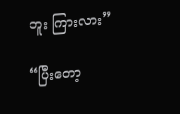ဘူး ကြားလား”

“ပြီးတော့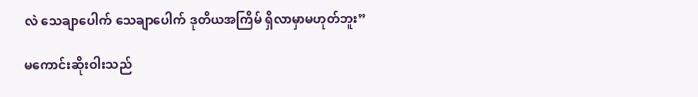လဲ သေချာပေါက် သေချာပေါက် ဒုတိယအကြိမ် ရှိလာမှာမဟုတ်ဘူး”

မကောင်းဆိုးဝါးသည်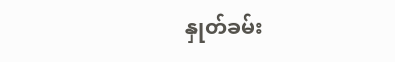နှုတ်ခမ်း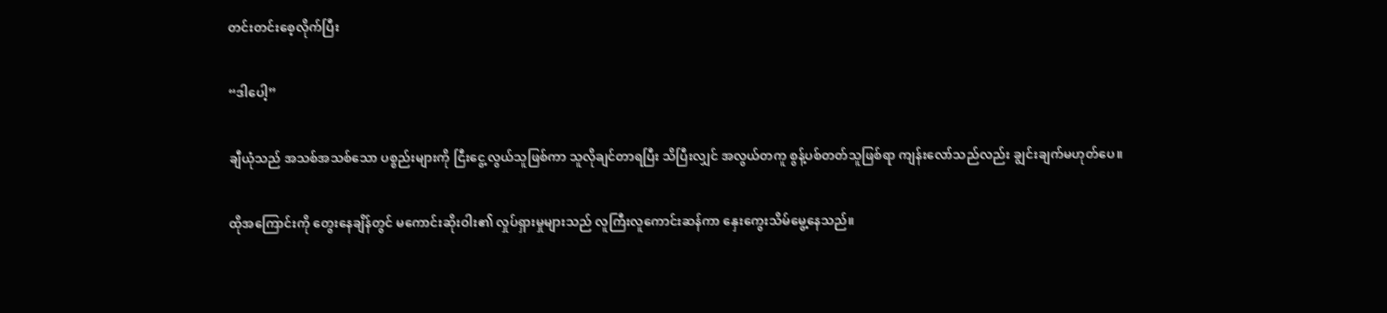တင်းတင်းစေ့လိုက်ပြီး

“ဒါပေါ့”

ချီယုံသည် အသစ်အသစ်သော ပစ္စည်းများကို ငြီးငွေ့လွယ်သူဖြစ်ကာ သူလိုချင်တာရပြီး သိပြီးလျှင် အလွယ်တကူ စွန့်ပစ်တတ်သူဖြစ်ရာ ကျန်းလော်သည်လည်း ချွင်းချက်မဟုတ်ပေ။

ထိုအကြောင်းကို တွေးနေချိန်တွင် မကောင်းဆိုးဝါး၏ လှုပ်ရှားမှုများသည် လူကြီးလူကောင်းဆန်ကာ နှေးကွေးသိမ်မွေ့နေသည်။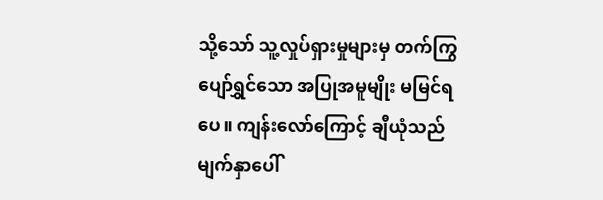သို့သော် သူ့လှုပ်ရှားမှုများမှ တက်ကြွပျော်ရွှင်သော အပြုအမူမျိုး မမြင်ရပေ။ ကျန်းလော်ကြောင့် ချီယုံသည် မျက်နှာပေါ်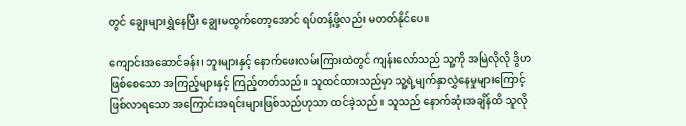တွင် ချွေးများရွှဲနေပြီး ချွေးမထွက်တော့အောင် ရပ်တန့်ဖို့လည်း မတတ်နိုင်ပေ။

ကျောင်းအဆောင်ခန်း၊ ဘူးများနှင့် နောက်ဖေးလမ်းကြားထဲတွင် ကျန်းလော်သည် သူ့ကို အမြဲလိုလို ဒွိဟဖြစ်စေသော အကြည့်များနှင့် ကြည့်တတ်သည်။ သူထင်ထားသည်မှာ သူ့ရဲ့မျက်နှာလွှဲနေမှုများကြောင့်ဖြစ်လာရသော အကြောင်းအရင်းများဖြစ်သည်ဟုသာ ထင်ခဲ့သည်။ သူသည် နောက်ဆုံးအချိန်ထိ သူလို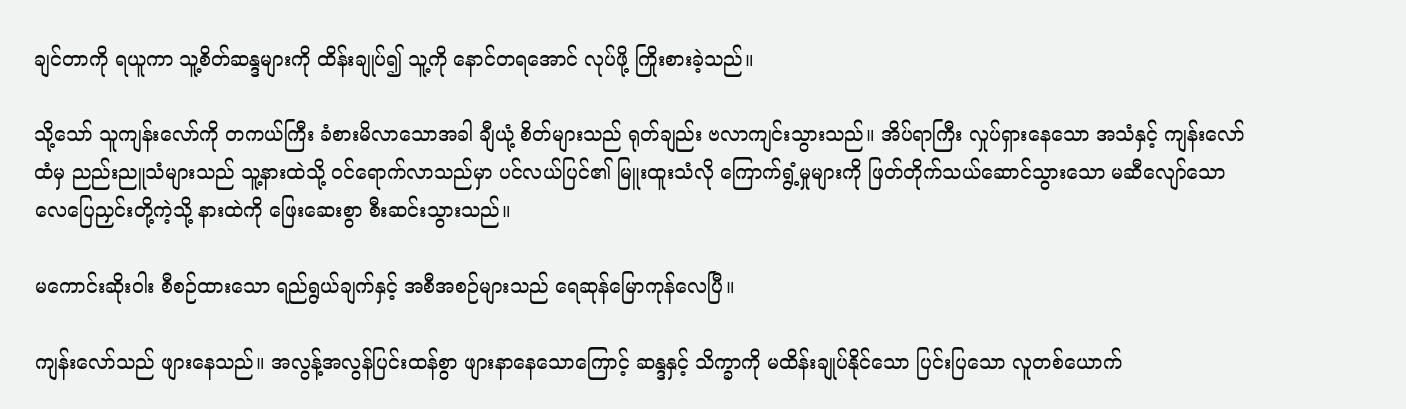ချင်တာကို ရယူကာ သူ့စိတ်ဆန္ဒများကို ထိန်းချုပ်၍ သူ့ကို နောင်တရအောင် လုပ်ဖို့ ကြိုးစားခဲ့သည်။

သို့သော် သူကျန်းလော်ကို တကယ်ကြီး ခံစားမိလာသောအခါ ချီယုံ့ စိတ်များသည် ရုတ်ချည်း ဗလာကျင်းသွားသည်။ အိပ်ရာကြီး လှုပ်ရှားနေသော အသံနှင့် ကျန်းလော်ထံမှ ညည်းညူသံများသည် သူ့နားထဲသို့ ဝင်ရောက်လာသည်မှာ ပင်လယ်ပြင်၏ မြူးထူးသံလို ကြောက်ရွံ့မှုများကို ဖြတ်တိုက်သယ်ဆောင်သွားသော မဆီလျော်သော လေပြေညှင်းတို့ကဲ့သို့ နားထဲကို ဖြေးဆေးစွာ စီးဆင်းသွားသည်။

မကောင်းဆိုးဝါး စီစဉ်ထားသော ရည်ရွယ်ချက်နှင့် အစီအစဉ်များသည် ရေဆုန်မြောကုန်လေပြီ။

ကျန်းလော်သည် ဖျားနေသည်။ အလွန့်အလွန်ပြင်းထန်စွာ ဖျားနာနေသောကြောင့် ဆန္ဒနှင့် သိက္ခာကို မထိန်းချုပ်နိုင်သော ပြင်းပြသော လူတစ်ယောက်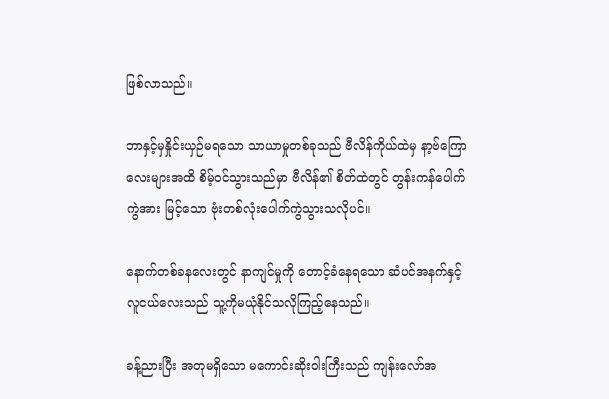ဖြစ်လာသည်။

ဘာနှင့်မှနှိုင်းယှဉ်မရသော သာယာမှုတစ်ခုသည် ဗီလိန်ကိုယ်ထဲမှ နာ့ဗ်ကြောလေးများအထိ စိမ့်ဝင်သွားသည်မှာ ဗီလိန်၏ စိတ်ထဲတွင် တွန်းကန်ပေါက်ကွဲအား မြင့်သော ဗုံးတစ်လုံးပေါက်ကွဲသွားသလိုပင်။

နောက်တစ်ခနလေးတွင် နာကျင်မှုကို တောင့်ခံနေရသော ဆံပင်အနက်နှင့်လူငယ်လေးသည် သူ့ကိုမယုံနိုင်သလိုကြည့်နေသည်။

ခန့်ညားပြီး အတုမရှိသော မကောင်းဆိုးဝါးကြီးသည် ကျန်းလော်အ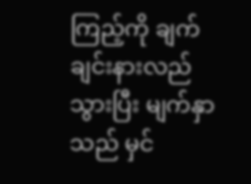ကြည့်ကို ချက်ချင်းနားလည်သွားပြီး မျက်နှာသည် မှင်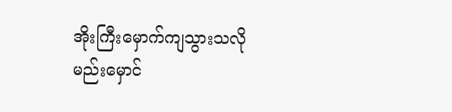အိုးကြီးမှောက်ကျသွားသလို မည်းမှောင်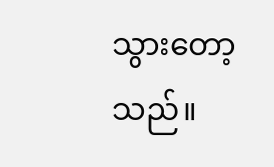သွားတော့သည်။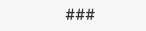###